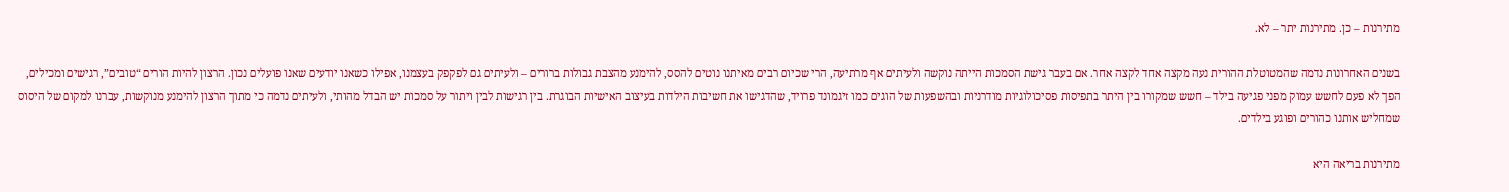מתירנות – כן. מתירנות יתר – לא.

בשנים האחרונות נדמה שהמטוטלת ההורית נעה מקצה אחד לקצה אחר. אם בעבר גישת הסמכות הייתה נוקשה ולעיתים אף מרתיעה, הרי שכיום רבים מאיתנו נוטים להסס, להימנע מהצבת גבולות ברורים – ולעיתים גם לפקפק בעצמנו, אפילו כשאנו יודעים שאנו פועלים נכון. הרצון להיות הורים “טובים”, רגישים ומכילים, הפך לא פעם לחשש עמוק מפני פגיעה בילד – חשש שמקורו בין היתר בתפיסות פסיכולוגיות מודרניות ובהשפעות של הוגים כמו זיגמונד פרויד, שהדגישו את חשיבות הילדות בעיצוב האישיות הבוגרת. בין רגישות לבין ויתור על סמכות יש הבדל מהותי, ולעיתים נדמה כי מתוך הרצון להימנע מנוקשות, עברנו למקום של היסוס שמחליש אותנו כהורים ופוגע בילדים.

מתירנות בריאה היא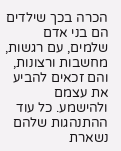הכרה בכך שילדים הם בני אדם שלמים, עם רגשות, מחשבות ורצונות, והם זכאים להביע את עצמם ולהישמע. כל עוד ההתנהגות שלהם נשארת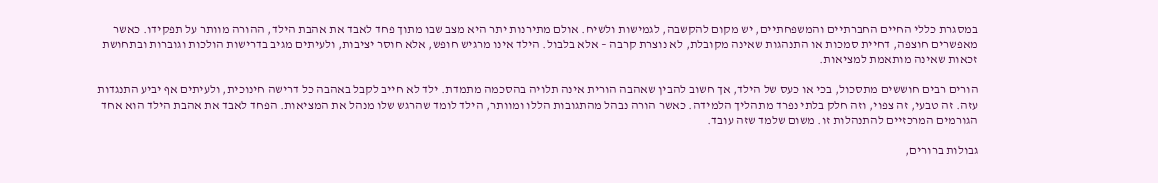במסגרת כללי החיים החברתיים והמשפחתיים, יש מקום להקשבה, לגמישות ולשיח. אולם מתירנות יתר היא מצב שבו מתוך פחד לאבד את אהבת הילד, ההורה מוותר על תפקידו. כאשר מאפשרים חוצפה, דחיית סמכות או התנהגות שאינה מקובלת, לא נוצרת קרבה – אלא בלבול. הילד אינו מרגיש חופש, אלא חוסר יציבות, ולעיתים מגיב בדרישות הולכות וגוברות ובתחושת זכאות שאינה מותאמת למציאות.

הורים רבים חוששים מתסכול, בכי או כעס של הילד, אך חשוב להבין שאהבה הורית אינה תלויה בהסכמה מתמדת. ילד לא חייב לקבל באהבה כל דרישה חינוכית, ולעיתים אף יביע התנגדות עזה. זה טבעי, זה צפוי, וזה חלק בלתי נפרד מתהליך הלמידה. כאשר הורה נבהל מהתגובות הללו ומוותר, הילד לומד שהרגש שלו מנהל את המציאות. הפחד לאבד את אהבת הילד הוא אחד הגורמים המרכזיים להתנהלות זו. משום שלמד שזה עובד.

גבולות ברורים,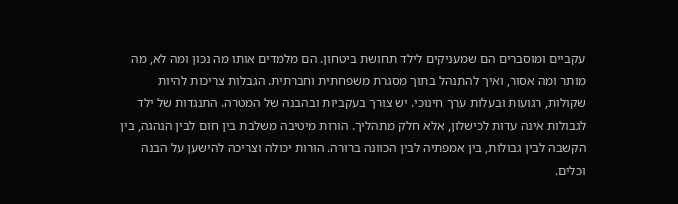עקביים ומוסברים הם שמעניקים לילד תחושת ביטחון. הם מלמדים אותו מה נכון ומה לא, מה מותר ומה אסור, ואיך להתנהל בתוך מסגרת משפחתית וחברתית. הגבלות צריכות להיות שקולות, רגועות ובעלות ערך חינוכי. יש צורך בעקביות ובהבנה של המטרה. התנגדות של ילד לגבולות אינה עדות לכישלון, אלא חלק מתהליך. הורות מיטיבה משלבת בין חום לבין הנהגה, בין הקשבה לבין גבולות, בין אמפתיה לבין הכוונה ברורה. הורות יכולה וצריכה להישען על הבנה וכלים.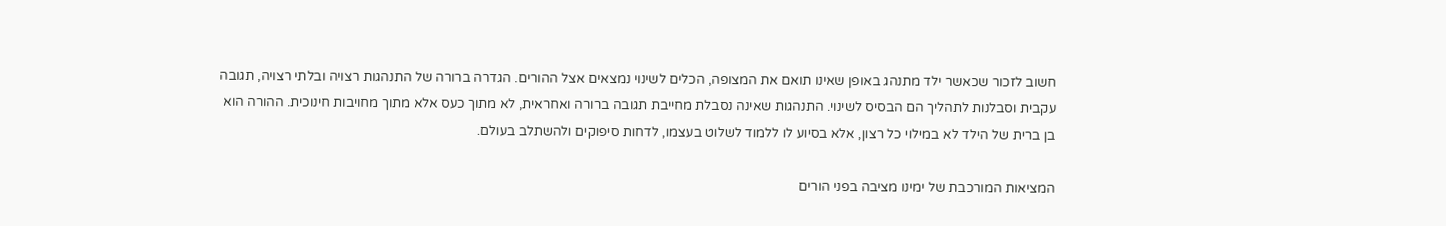חשוב לזכור שכאשר ילד מתנהג באופן שאינו תואם את המצופה, הכלים לשינוי נמצאים אצל ההורים. הגדרה ברורה של התנהגות רצויה ובלתי רצויה, תגובה עקבית וסבלנות לתהליך הם הבסיס לשינוי. התנהגות שאינה נסבלת מחייבת תגובה ברורה ואחראית, לא מתוך כעס אלא מתוך מחויבות חינוכית. ההורה הוא בן ברית של הילד לא במילוי כל רצון, אלא בסיוע לו ללמוד לשלוט בעצמו, לדחות סיפוקים ולהשתלב בעולם.

המציאות המורכבת של ימינו מציבה בפני הורים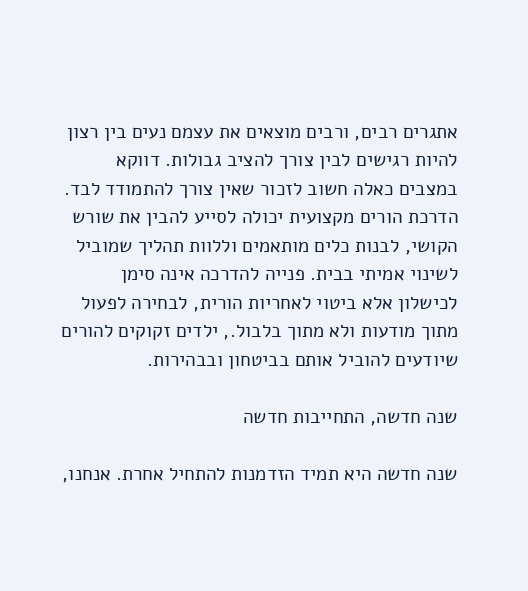אתגרים רבים, ורבים מוצאים את עצמם נעים בין רצון להיות רגישים לבין צורך להציב גבולות. דווקא במצבים כאלה חשוב לזכור שאין צורך להתמודד לבד. הדרכת הורים מקצועית יכולה לסייע להבין את שורש הקושי, לבנות כלים מותאמים וללוות תהליך שמוביל לשינוי אמיתי בבית. פנייה להדרכה אינה סימן לכישלון אלא ביטוי לאחריות הורית, לבחירה לפעול מתוך מודעות ולא מתוך בלבול., ילדים זקוקים להורים שיודעים להוביל אותם בביטחון ובבהירות.

שנה חדשה, התחייבות חדשה

שנה חדשה היא תמיד הזדמנות להתחיל אחרת. אנחנו,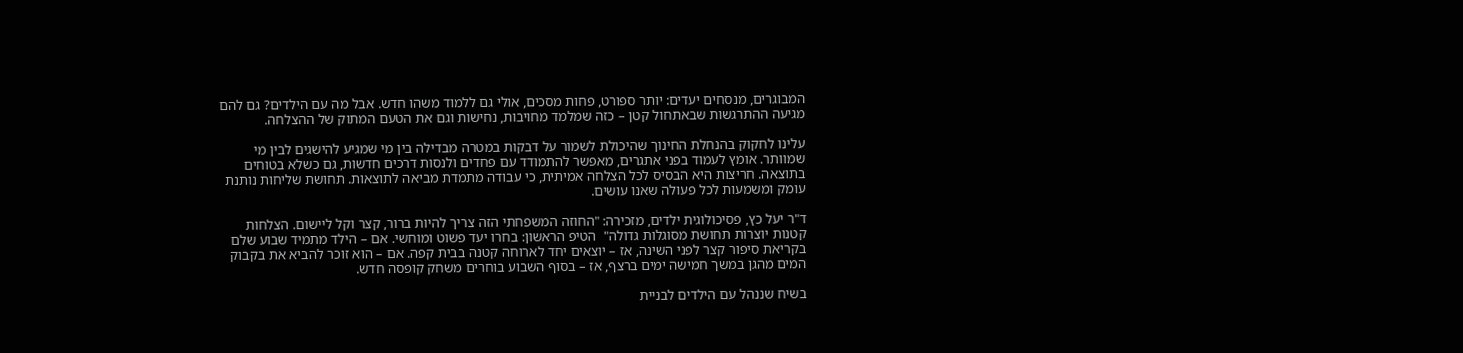המבוגרים, מנסחים יעדים: יותר ספורט, פחות מסכים, אולי גם ללמוד משהו חדש. אבל מה עם הילדים? גם להם מגיעה ההתרגשות שבאתחול קטן – כזה שמלמד מחויבות, נחישות וגם את הטעם המתוק של ההצלחה.

עלינו לחקוק בהנחלת החינוך שהיכולת לשמור על דבקות במטרה מבדילה בין מי שמגיע להישגים לבין מי שמוותר. אומץ לעמוד בפני אתגרים, מאפשר להתמודד עם פחדים ולנסות דרכים חדשות, גם כשלא בטוחים בתוצאה. חריצות היא הבסיס לכל הצלחה אמיתית, כי עבודה מתמדת מביאה לתוצאות. תחושת שליחות נותנת עומק ומשמעות לכל פעולה שאנו עושים.

ד"ר יעל כץ, פסיכולוגית ילדים, מזכירה: "החוזה המשפחתי הזה צריך להיות ברור, קצר וקל ליישום. הצלחות קטנות יוצרות תחושת מסוגלות גדולה"  הטיפ הראשון: בחרו יעד פשוט ומוחשי. אם – הילד מתמיד שבוע שלם בקריאת סיפור קצר לפני השינה, אז – יוצאים יחד לארוחה קטנה בבית קפה. אם – הוא זוכר להביא את בקבוק המים מהגן במשך חמישה ימים ברצף, אז – בסוף השבוע בוחרים משחק קופסה חדש.

בשיח שננהל עם הילדים לבניית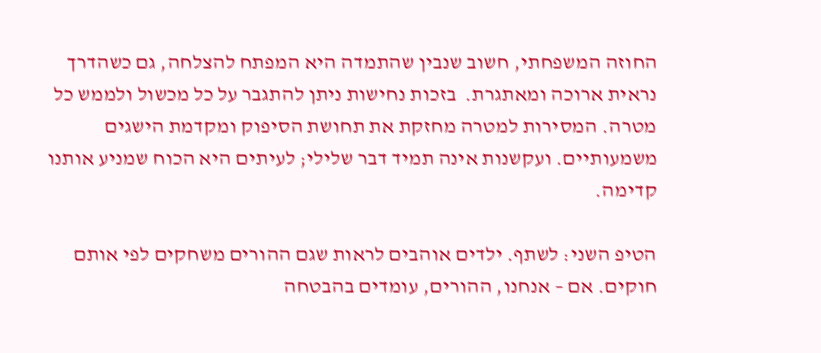החוזה המשפחתי, חשוב שנבין שהתמדה היא המפתח להצלחה, גם כשהדרך נראית ארוכה ומאתגרת.  בזכות נחישות ניתן להתגבר על כל מכשול ולממש כל מטרה. המסירות למטרה מחזקת את תחושת הסיפוק ומקדמת הישגים משמעותיים. ועקשנות אינה תמיד דבר שלילי; לעיתים היא הכוח שמניע אותנו קדימה.

הטיפ השני: לשתף. ילדים אוהבים לראות שגם ההורים משחקים לפי אותם חוקים. אם – אנחנו, ההורים, עומדים בהבטחה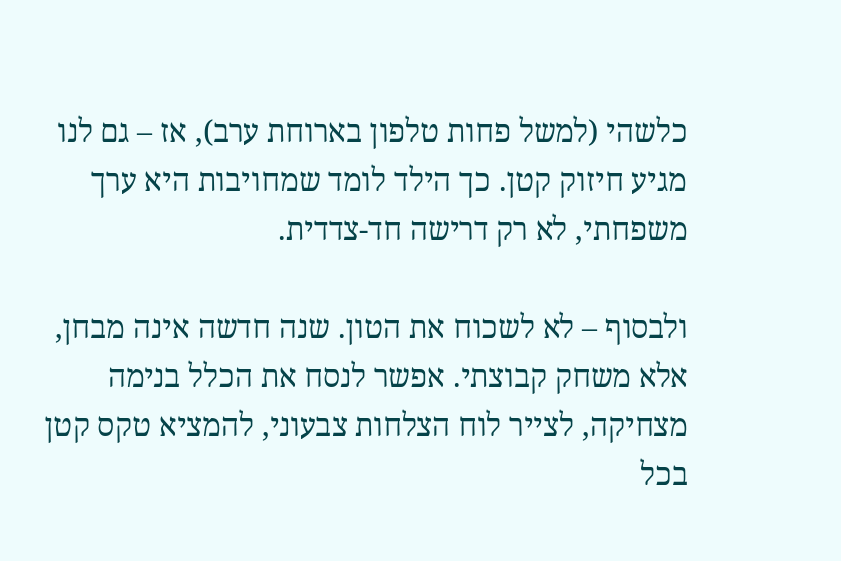כלשהי (למשל פחות טלפון בארוחת ערב), אז – גם לנו מגיע חיזוק קטן. כך הילד לומד שמחויבות היא ערך משפחתי, לא רק דרישה חד-צדדית.

ולבסוף – לא לשכוח את הטון. שנה חדשה אינה מבחן, אלא משחק קבוצתי. אפשר לנסח את הכלל בנימה מצחיקה, לצייר לוח הצלחות צבעוני, להמציא טקס קטן בכל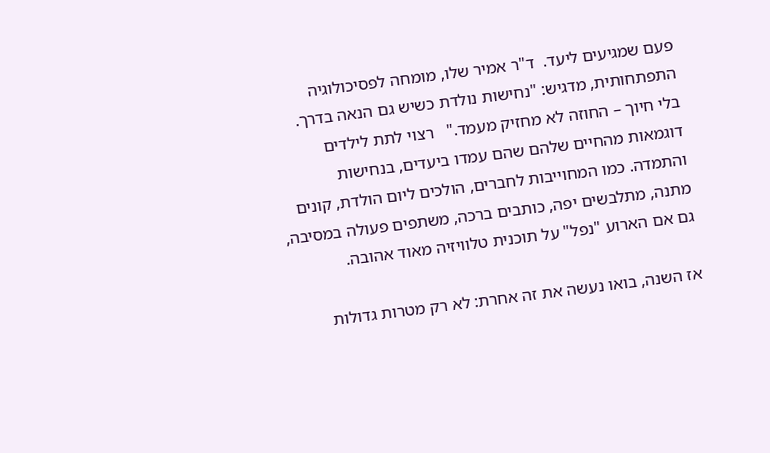פעם שמגיעים ליעד.  ד"ר אמיר שלו, מומחה לפסיכולוגיה התפתחותית, מדגיש: "נחישות נולדת כשיש גם הנאה בדרך. בלי חיוך – החוזה לא מחזיק מעמד."   רצוי לתת לילדים דוגמאות מהחיים שלהם שהם עמדו ביעדים, בנחישות והתמדה. כמו המחוייבות לחברים, הולכים ליום הולדת, קונים מתנה, מתלבשים יפה, כותבים ברכה, משתפים פעולה במסיבה, גם אם הארוע "נפל" על תוכנית טלוויזיה מאוד אהובה.

אז השנה, בואו נעשה את זה אחרת: לא רק מטרות גדולות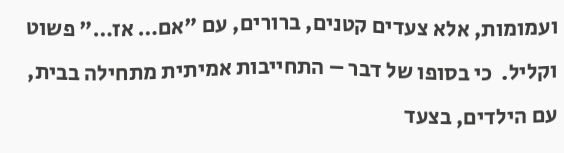ועמומות, אלא צעדים קטנים, ברורים, עם "אם… אז…" פשוט וקליל.  כי בסופו של דבר – התחייבות אמיתית מתחילה בבית, עם הילדים, בצעד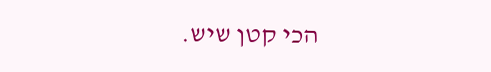הכי קטן שיש.